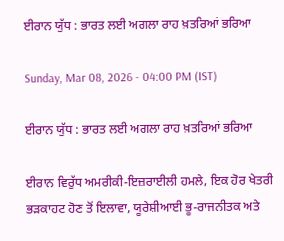ਈਰਾਨ ਯੁੱਧ : ਭਾਰਤ ਲਈ ਅਗਲਾ ਰਾਹ ਖ਼ਤਰਿਆਂ ਭਰਿਆ

Sunday, Mar 08, 2026 - 04:00 PM (IST)

ਈਰਾਨ ਯੁੱਧ : ਭਾਰਤ ਲਈ ਅਗਲਾ ਰਾਹ ਖ਼ਤਰਿਆਂ ਭਰਿਆ

ਈਰਾਨ ਵਿਰੁੱਧ ਅਮਰੀਕੀ-ਇਜ਼ਰਾਈਲੀ ਹਮਲੇ, ਇਕ ਹੋਰ ਖੇਤਰੀ ਭੜਕਾਹਟ ਹੋਣ ਤੋਂ ਇਲਾਵਾ, ਯੂਰੇਸ਼ੀਆਈ ਭੂ-ਰਾਜਨੀਤਕ ਅਤੇ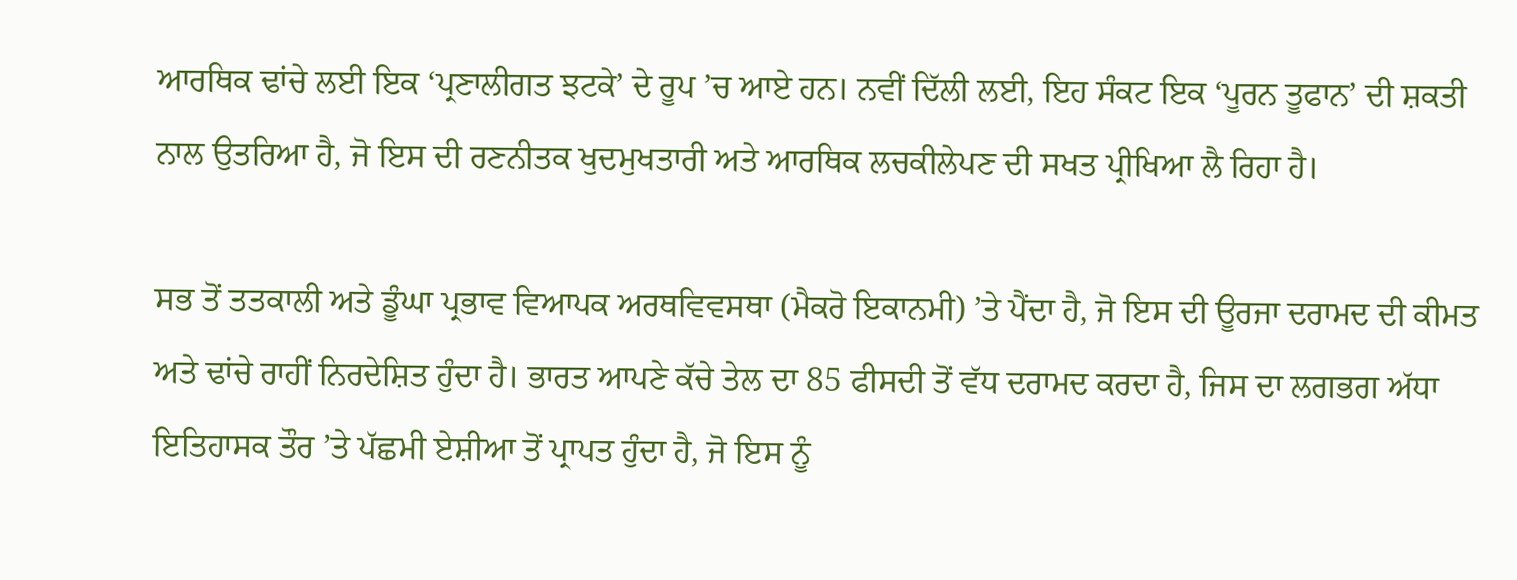ਆਰਥਿਕ ਢਾਂਚੇ ਲਈ ਇਕ ‘ਪ੍ਰਣਾਲੀਗਤ ਝਟਕੇ’ ਦੇ ਰੂਪ ’ਚ ਆਏ ਹਨ। ਨਵੀਂ ਦਿੱਲੀ ਲਈ, ਇਹ ਸੰਕਟ ਇਕ ‘ਪੂਰਨ ਤੂਫਾਨ’ ਦੀ ਸ਼ਕਤੀ ਨਾਲ ਉਤਰਿਆ ਹੈ, ਜੋ ਇਸ ਦੀ ਰਣਨੀਤਕ ਖੁਦਮੁਖਤਾਰੀ ਅਤੇ ਆਰਥਿਕ ਲਚਕੀਲੇਪਣ ਦੀ ਸਖਤ ਪ੍ਰੀਖਿਆ ਲੈ ਰਿਹਾ ਹੈ।

ਸਭ ਤੋਂ ਤਤਕਾਲੀ ਅਤੇ ਡੂੰਘਾ ਪ੍ਰਭਾਵ ਵਿਆਪਕ ਅਰਥਵਿਵਸਥਾ (ਮੈਕਰੋ ਇਕਾਨਮੀ) ’ਤੇ ਪੈਂਦਾ ਹੈ, ਜੋ ਇਸ ਦੀ ਊਰਜਾ ਦਰਾਮਦ ਦੀ ਕੀਮਤ ਅਤੇ ਢਾਂਚੇ ਰਾਹੀਂ ਨਿਰਦੇਸ਼ਿਤ ਹੁੰਦਾ ਹੈ। ਭਾਰਤ ਆਪਣੇ ਕੱਚੇ ਤੇਲ ਦਾ 85 ਫੀਸਦੀ ਤੋਂ ਵੱਧ ਦਰਾਮਦ ਕਰਦਾ ਹੈ, ਜਿਸ ਦਾ ਲਗਭਗ ਅੱਧਾ ਇਤਿਹਾਸਕ ਤੌਰ ’ਤੇ ਪੱਛਮੀ ਏਸ਼ੀਆ ਤੋਂ ਪ੍ਰਾਪਤ ਹੁੰਦਾ ਹੈ, ਜੋ ਇਸ ਨੂੰ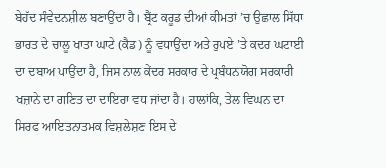ਬੇਹੱਦ ਸੰਵੇਦਨਸ਼ੀਲ ਬਣਾਉਂਦਾ ਹੈ। ਬ੍ਰੈਂਟ ਕਰੂਡ ਦੀਆਂ ਕੀਮਤਾਂ ’ਚ ਉਛਾਲ ਸਿੱਧਾ ਭਾਰਤ ਦੇ ਚਾਲੂ ਖਾਤਾ ਘਾਟੇ (ਕੈਡ) ਨੂੰ ਵਧਾਉਂਦਾ ਅਤੇ ਰੁਪਏ ’ਤੇ ਕਦਰ ਘਟਾਈ ਦਾ ਦਬਾਅ ਪਾਉਂਦਾ ਹੈ, ਜਿਸ ਨਾਲ ਕੇਂਦਰ ਸਰਕਾਰ ਦੇ ਪ੍ਰਬੰਧਨਯੋਗ ਸਰਕਾਰੀ ਖਜ਼ਾਨੇ ਦਾ ਗਣਿਤ ਦਾ ਦਾਇਰਾ ਵਧ ਜਾਂਦਾ ਹੈ। ਹਾਲਾਂਕਿ, ਤੇਲ ਵਿਘਨ ਦਾ ਸਿਰਫ ਆਇਤਨਾਤਮਕ ਵਿਸ਼ਲੇਸ਼ਣ ਇਸ ਦੇ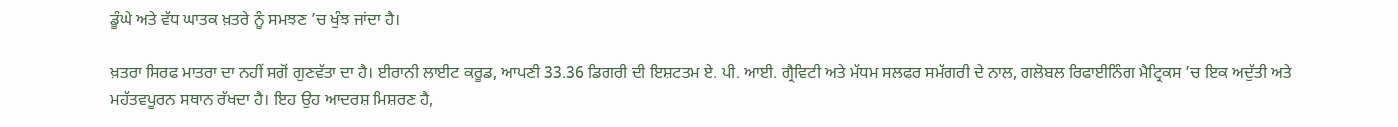ਡੂੰਘੇ ਅਤੇ ਵੱਧ ਘਾਤਕ ਖ਼ਤਰੇ ਨੂੰ ਸਮਝਣ ’ਚ ਖੁੰਝ ਜਾਂਦਾ ਹੈ।

ਖ਼ਤਰਾ ਸਿਰਫ ਮਾਤਰਾ ਦਾ ਨਹੀਂ ਸਗੋਂ ਗੁਣਵੱਤਾ ਦਾ ਹੈ। ਈਰਾਨੀ ਲਾਈਟ ਕਰੂਡ, ਆਪਣੀ 33.36 ਡਿਗਰੀ ਦੀ ਇਸ਼ਟਤਮ ਏ. ਪੀ. ਆਈ. ਗ੍ਰੈਵਿਟੀ ਅਤੇ ਮੱਧਮ ਸਲਫਰ ਸਮੱਗਰੀ ਦੇ ਨਾਲ, ਗਲੋਬਲ ਰਿਫਾਈਨਿੰਗ ਮੈਟ੍ਰਿਕਸ ’ਚ ਇਕ ਅਦੁੱਤੀ ਅਤੇ ਮਹੱਤਵਪੂਰਨ ਸਥਾਨ ਰੱਖਦਾ ਹੈ। ਇਹ ਉਹ ਆਦਰਸ਼ ਮਿਸ਼ਰਣ ਹੈ,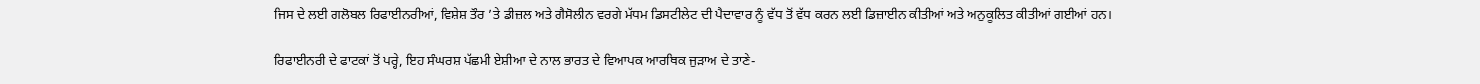ਜਿਸ ਦੇ ਲਈ ਗਲੋਬਲ ਰਿਫਾਈਨਰੀਆਂ, ਵਿਸ਼ੇਸ਼ ਤੌਰ ’ਤੇ ਡੀਜ਼ਲ ਅਤੇ ਗੈਸੋਲੀਨ ਵਰਗੇ ਮੱਧਮ ਡਿਸਟੀਲੇਟ ਦੀ ਪੈਦਾਵਾਰ ਨੂੰ ਵੱਧ ਤੋਂ ਵੱਧ ਕਰਨ ਲਈ ਡਿਜ਼ਾਈਨ ਕੀਤੀਆਂ ਅਤੇ ਅਨੁਕੂਲਿਤ ਕੀਤੀਆਂ ਗਈਆਂ ਹਨ।

ਰਿਫਾਈਨਰੀ ਦੇ ਫਾਟਕਾਂ ਤੋਂ ਪਰ੍ਹੇ, ਇਹ ਸੰਘਰਸ਼ ਪੱਛਮੀ ਏਸ਼ੀਆ ਦੇ ਨਾਲ ਭਾਰਤ ਦੇ ਵਿਆਪਕ ਆਰਥਿਕ ਜੁੜਾਅ ਦੇ ਤਾਣੇ-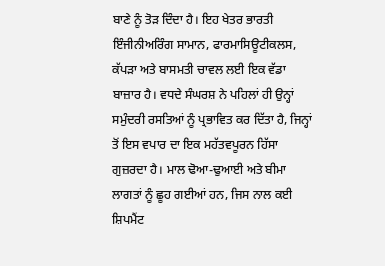ਬਾਣੇ ਨੂੰ ਤੋੜ ਦਿੰਦਾ ਹੈ। ਇਹ ਖੇਤਰ ਭਾਰਤੀ ਇੰਜੀਨੀਅਰਿੰਗ ਸਾਮਾਨ, ਫਾਰਮਾਸਿਊਟੀਕਲਸ, ਕੱਪੜਾ ਅਤੇ ਬਾਸਮਤੀ ਚਾਵਲ ਲਈ ਇਕ ਵੱਡਾ ਬਾਜ਼ਾਰ ਹੈ। ਵਧਦੇ ਸੰਘਰਸ਼ ਨੇ ਪਹਿਲਾਂ ਹੀ ਉਨ੍ਹਾਂ ਸਮੁੰਦਰੀ ਰਸਤਿਆਂ ਨੂੰ ਪ੍ਰਭਾਵਿਤ ਕਰ ਦਿੱਤਾ ਹੈ, ਜਿਨ੍ਹਾਂ ਤੋਂ ਇਸ ਵਪਾਰ ਦਾ ਇਕ ਮਹੱਤਵਪੂਰਨ ਹਿੱਸਾ ਗੁਜ਼ਰਦਾ ਹੈ। ਮਾਲ ਢੋਆ-ਢੁਆਈ ਅਤੇ ਬੀਮਾ ਲਾਗਤਾਂ ਨੂੰ ਛੂਹ ਗਈਆਂ ਹਨ, ਜਿਸ ਨਾਲ ਕਈ ਸ਼ਿਪਮੈਂਟ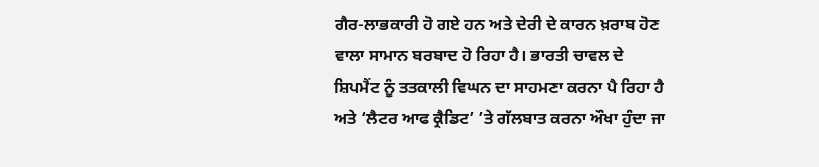ਗੈਰ-ਲਾਭਕਾਰੀ ਹੋ ਗਏ ਹਨ ਅਤੇ ਦੇਰੀ ਦੇ ਕਾਰਨ ਖ਼ਰਾਬ ਹੋਣ ਵਾਲਾ ਸਾਮਾਨ ਬਰਬਾਦ ਹੋ ਰਿਹਾ ਹੈ। ਭਾਰਤੀ ਚਾਵਲ ਦੇ ਸ਼ਿਪਮੈਂਟ ਨੂੰ ਤਤਕਾਲੀ ਵਿਘਨ ਦਾ ਸਾਹਮਣਾ ਕਰਨਾ ਪੈ ਰਿਹਾ ਹੈ ਅਤੇ ‘ਲੈਟਰ ਆਫ ਕ੍ਰੈਡਿਟ’ ’ਤੇ ਗੱਲਬਾਤ ਕਰਨਾ ਔਖਾ ਹੁੰਦਾ ਜਾ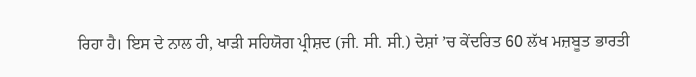ਰਿਹਾ ਹੈ। ਇਸ ਦੇ ਨਾਲ ਹੀ, ਖਾੜੀ ਸਹਿਯੋਗ ਪ੍ਰੀਸ਼ਦ (ਜੀ. ਸੀ. ਸੀ.) ਦੇਸ਼ਾਂ ’ਚ ਕੇਂਦਰਿਤ 60 ਲੱਖ ਮਜ਼ਬੂਤ ਭਾਰਤੀ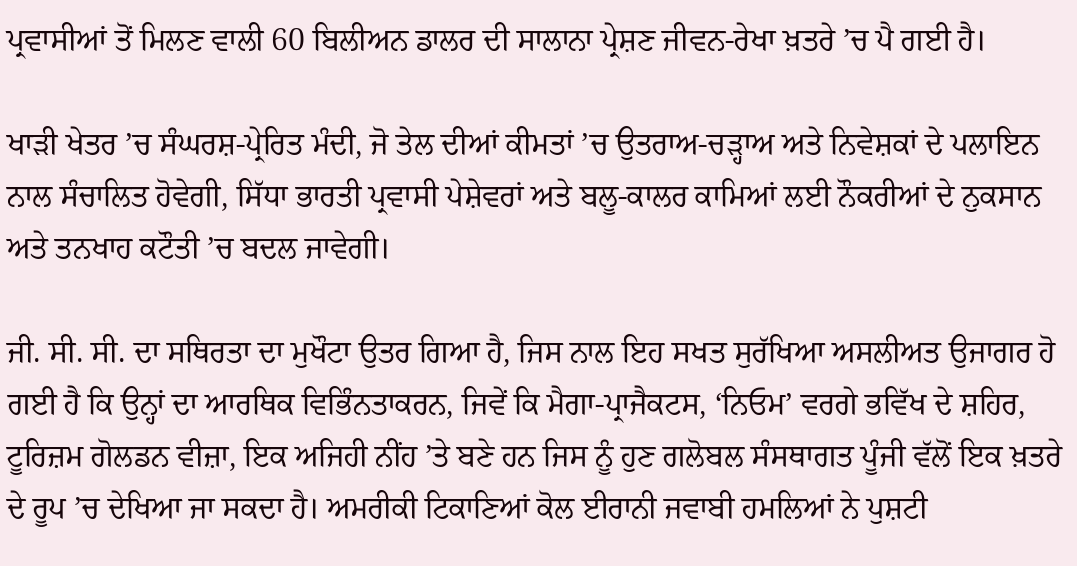ਪ੍ਰਵਾਸੀਆਂ ਤੋਂ ਮਿਲਣ ਵਾਲੀ 60 ਬਿਲੀਅਨ ਡਾਲਰ ਦੀ ਸਾਲਾਨਾ ਪ੍ਰੇਸ਼ਣ ਜੀਵਨ-ਰੇਖਾ ਖ਼ਤਰੇ ’ਚ ਪੈ ਗਈ ਹੈ।

ਖਾੜੀ ਖੇਤਰ ’ਚ ਸੰਘਰਸ਼-ਪ੍ਰੇਰਿਤ ਮੰਦੀ, ਜੋ ਤੇਲ ਦੀਆਂ ਕੀਮਤਾਂ ’ਚ ਉਤਰਾਅ-ਚੜ੍ਹਾਅ ਅਤੇ ਨਿਵੇਸ਼ਕਾਂ ਦੇ ਪਲਾਇਨ ਨਾਲ ਸੰਚਾਲਿਤ ਹੋਵੇਗੀ, ਸਿੱਧਾ ਭਾਰਤੀ ਪ੍ਰਵਾਸੀ ਪੇਸ਼ੇਵਰਾਂ ਅਤੇ ਬਲੂ-ਕਾਲਰ ਕਾਮਿਆਂ ਲਈ ਨੌਕਰੀਆਂ ਦੇ ਨੁਕਸਾਨ ਅਤੇ ਤਨਖਾਹ ਕਟੌਤੀ ’ਚ ਬਦਲ ਜਾਵੇਗੀ।

ਜੀ. ਸੀ. ਸੀ. ਦਾ ਸਥਿਰਤਾ ਦਾ ਮੁਖੌਟਾ ਉਤਰ ਗਿਆ ਹੈ, ਜਿਸ ਨਾਲ ਇਹ ਸਖਤ ਸੁਰੱਖਿਆ ਅਸਲੀਅਤ ਉਜਾਗਰ ਹੋ ਗਈ ਹੈ ਕਿ ਉਨ੍ਹਾਂ ਦਾ ਆਰਥਿਕ ਵਿਭਿੰਨਤਾਕਰਨ, ਜਿਵੇਂ ਕਿ ਮੈਗਾ-ਪ੍ਰਾਜੈਕਟਸ, ‘ਨਿਓਮ’ ਵਰਗੇ ਭਵਿੱਖ ਦੇ ਸ਼ਹਿਰ, ਟੂਰਿਜ਼ਮ ਗੋਲਡਨ ਵੀਜ਼ਾ, ਇਕ ਅਜਿਹੀ ਨੀਂਹ ’ਤੇ ਬਣੇ ਹਨ ਜਿਸ ਨੂੰ ਹੁਣ ਗਲੋਬਲ ਸੰਸਥਾਗਤ ਪੂੰਜੀ ਵੱਲੋਂ ਇਕ ਖ਼ਤਰੇ ਦੇ ਰੂਪ ’ਚ ਦੇਖਿਆ ਜਾ ਸਕਦਾ ਹੈ। ਅਮਰੀਕੀ ਟਿਕਾਣਿਆਂ ਕੋਲ ਈਰਾਨੀ ਜਵਾਬੀ ਹਮਲਿਆਂ ਨੇ ਪੁਸ਼ਟੀ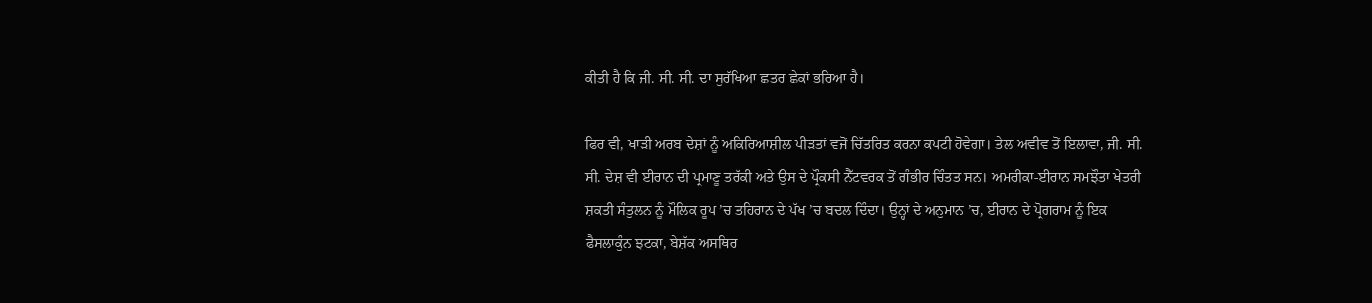ਕੀਤੀ ਹੈ ਕਿ ਜੀ. ਸੀ. ਸੀ. ਦਾ ਸੁਰੱਖਿਆ ਛਤਰ ਛੇਕਾਂ ਭਰਿਆ ਹੈ।

ਫਿਰ ਵੀ, ਖਾੜੀ ਅਰਬ ਦੇਸ਼ਾਂ ਨੂੰ ਅਕਿਰਿਆਸ਼ੀਲ ਪੀੜਤਾਂ ਵਜੋਂ ਚਿੱਤਰਿਤ ਕਰਨਾ ਕਪਟੀ ਹੋਵੇਗਾ। ਤੇਲ ਅਵੀਵ ਤੋਂ ਇਲਾਵਾ, ਜੀ. ਸੀ. ਸੀ. ਦੇਸ਼ ਵੀ ਈਰਾਨ ਦੀ ਪ੍ਰਮਾਣੂ ਤਰੱਕੀ ਅਤੇ ਉਸ ਦੇ ਪ੍ਰੌਕਸੀ ਨੈੱਟਵਰਕ ਤੋਂ ਗੰਭੀਰ ਚਿੰਤਤ ਸਨ। ਅਮਰੀਕਾ-ਈਰਾਨ ਸਮਝੌਤਾ ਖੇਤਰੀ ਸ਼ਕਤੀ ਸੰਤੁਲਨ ਨੂੰ ਮੌਲਿਕ ਰੂਪ ’ਚ ਤਹਿਰਾਨ ਦੇ ਪੱਖ ’ਚ ਬਦਲ ਦਿੰਦਾ। ਉਨ੍ਹਾਂ ਦੇ ਅਨੁਮਾਨ ’ਚ, ਈਰਾਨ ਦੇ ਪ੍ਰੋਗਰਾਮ ਨੂੰ ਇਕ ਫੈਸਲਾਕੁੰਨ ਝਟਕਾ, ਬੇਸ਼ੱਕ ਅਸਥਿਰ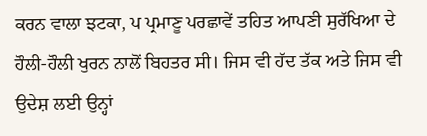ਕਰਨ ਵਾਲਾ ਝਟਕਾ, ਪ ਪ੍ਰਮਾਣੂ ਪਰਛਾਵੇਂ ਤਹਿਤ ਆਪਣੀ ਸੁਰੱਖਿਆ ਦੇ ਹੌਲੀ-ਹੌਲੀ ਖੁਰਨ ਨਾਲੋਂ ਬਿਹਤਰ ਸੀ। ਜਿਸ ਵੀ ਹੱਦ ਤੱਕ ਅਤੇ ਜਿਸ ਵੀ ਉਦੇਸ਼ ਲਈ ਉਨ੍ਹਾਂ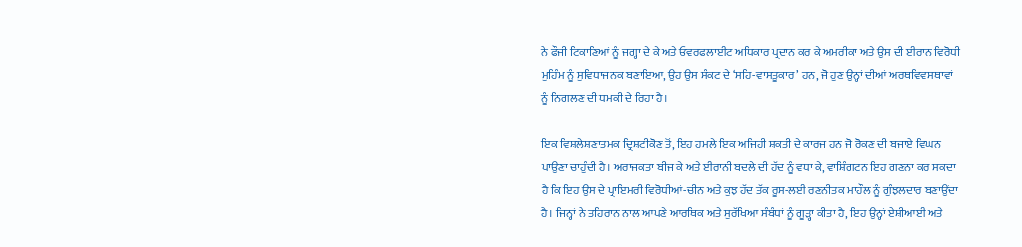ਨੇ ਫੌਜੀ ਟਿਕਾਣਿਆਂ ਨੂੰ ਜਗ੍ਹਾ ਦੇ ਕੇ ਅਤੇ ਓਵਰਫਲਾਈਟ ਅਧਿਕਾਰ ਪ੍ਰਦਾਨ ਕਰ ਕੇ ਅਮਰੀਕਾ ਅਤੇ ਉਸ ਦੀ ਈਰਾਨ ਵਿਰੋਧੀ ਮੁਹਿੰਮ ਨੂੰ ਸੁਵਿਧਾਜਨਕ ਬਣਾਇਆ, ਉਹ ਉਸ ਸੰਕਟ ਦੇ ‘ਸਹਿ-ਵਾਸਤੂਕਾਰ’ ਹਨ, ਜੋ ਹੁਣ ਉਨ੍ਹਾਂ ਦੀਆਂ ਅਰਥਵਿਵਸਥਾਵਾਂ ਨੂੰ ਨਿਗਲਣ ਦੀ ਧਮਕੀ ਦੇ ਰਿਹਾ ਹੈ।

ਇਕ ਵਿਸ਼ਲੇਸ਼ਣਾਤਮਕ ਦ੍ਰਿਸ਼ਟੀਕੋਣ ਤੋਂ, ਇਹ ਹਮਲੇ ਇਕ ਅਜਿਹੀ ਸ਼ਕਤੀ ਦੇ ਕਾਰਜ ਹਨ ਜੋ ਰੋਕਣ ਦੀ ਬਜਾਏ ਵਿਘਨ ਪਾਉਣਾ ਚਾਹੁੰਦੀ ਹੈ। ਅਰਾਜਕਤਾ ਬੀਜ ਕੇ ਅਤੇ ਈਰਾਨੀ ਬਦਲੇ ਦੀ ਹੱਦ ਨੂੰ ਵਧਾ ਕੇ, ਵਾਸ਼ਿੰਗਟਨ ਇਹ ਗਣਨਾ ਕਰ ਸਕਦਾ ਹੈ ਕਿ ਇਹ ਉਸ ਦੇ ਪ੍ਰਾਇਮਰੀ ਵਿਰੋਧੀਆਂ-ਚੀਨ ਅਤੇ ਕੁਝ ਹੱਦ ਤੱਕ ਰੂਸ-ਲਈ ਰਣਨੀਤਕ ਮਾਹੌਲ ਨੂੰ ਗੁੰਝਲਦਾਰ ਬਣਾਉਂਦਾ ਹੈ। ਜਿਨ੍ਹਾਂ ਨੇ ਤਹਿਰਾਨ ਨਾਲ ਆਪਣੇ ਆਰਥਿਕ ਅਤੇ ਸੁਰੱਖਿਆ ਸੰਬੰਧਾਂ ਨੂੰ ਗੂੜ੍ਹਾ ਕੀਤਾ ਹੈ, ਇਹ ਉਨ੍ਹਾਂ ਏਸ਼ੀਆਈ ਅਤੇ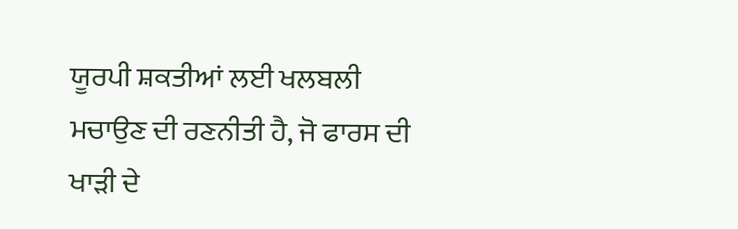ਯੂਰਪੀ ਸ਼ਕਤੀਆਂ ਲਈ ਖਲਬਲੀ ਮਚਾਉਣ ਦੀ ਰਣਨੀਤੀ ਹੈ, ਜੋ ਫਾਰਸ ਦੀ ਖਾੜੀ ਦੇ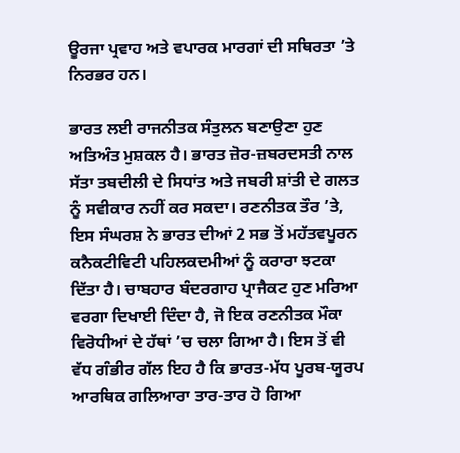ਊਰਜਾ ਪ੍ਰਵਾਹ ਅਤੇ ਵਪਾਰਕ ਮਾਰਗਾਂ ਦੀ ਸਥਿਰਤਾ ’ਤੇ ਨਿਰਭਰ ਹਨ।

ਭਾਰਤ ਲਈ ਰਾਜਨੀਤਕ ਸੰਤੁਲਨ ਬਣਾਉਣਾ ਹੁਣ ਅਤਿਅੰਤ ਮੁਸ਼ਕਲ ਹੈ। ਭਾਰਤ ਜ਼ੋਰ-ਜ਼ਬਰਦਸਤੀ ਨਾਲ ਸੱਤਾ ਤਬਦੀਲੀ ਦੇ ਸਿਧਾਂਤ ਅਤੇ ਜਬਰੀ ਸ਼ਾਂਤੀ ਦੇ ਗਲਤ ਨੂੰ ਸਵੀਕਾਰ ਨਹੀਂ ਕਰ ਸਕਦਾ। ਰਣਨੀਤਕ ਤੌਰ ’ਤੇ, ਇਸ ਸੰਘਰਸ਼ ਨੇ ਭਾਰਤ ਦੀਆਂ 2 ਸਭ ਤੋਂ ਮਹੱਤਵਪੂਰਨ ਕਨੈਕਟੀਵਿਟੀ ਪਹਿਲਕਦਮੀਆਂ ਨੂੰ ਕਰਾਰਾ ਝਟਕਾ ਦਿੱਤਾ ਹੈ। ਚਾਬਹਾਰ ਬੰਦਰਗਾਹ ਪ੍ਰਾਜੈਕਟ ਹੁਣ ਮਰਿਆ ਵਰਗਾ ਦਿਖਾਈ ਦਿੰਦਾ ਹੈ, ਜੋ ਇਕ ਰਣਨੀਤਕ ਮੌਕਾ ਵਿਰੋਧੀਆਂ ਦੇ ਹੱਥਾਂ ’ਚ ਚਲਾ ਗਿਆ ਹੈ। ਇਸ ਤੋਂ ਵੀ ਵੱਧ ਗੰਭੀਰ ਗੱਲ ਇਹ ਹੈ ਕਿ ਭਾਰਤ-ਮੱਧ ਪੂਰਬ-ਯੂਰਪ ਆਰਥਿਕ ਗਲਿਆਰਾ ਤਾਰ-ਤਾਰ ਹੋ ਗਿਆ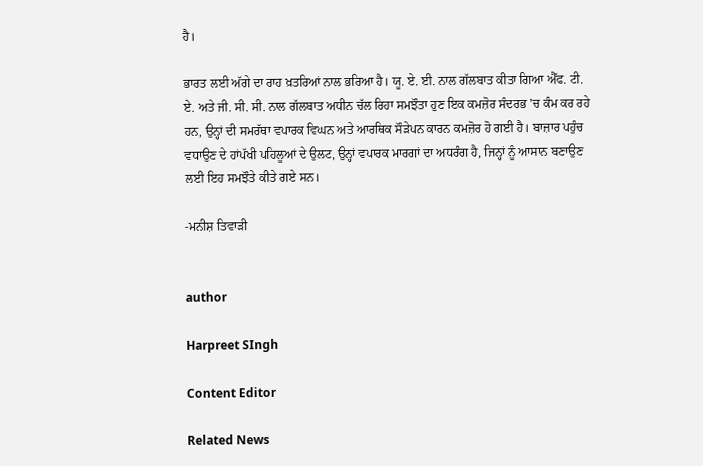ਹੈ।

ਭਾਰਤ ਲਈ ਅੱਗੇ ਦਾ ਰਾਹ ਖ਼ਤਰਿਆਂ ਨਾਲ ਭਰਿਆ ਹੈ। ਯੂ. ਏ. ਈ. ਨਾਲ ਗੱਲਬਾਤ ਕੀਤਾ ਗਿਆ ਐੱਫ. ਟੀ. ਏ. ਅਤੇ ਜੀ. ਸੀ. ਸੀ. ਨਾਲ ਗੱਲਬਾਤ ਅਧੀਨ ਚੱਲ ਰਿਹਾ ਸਮਝੌਤਾ ਹੁਣ ਇਕ ਕਮਜ਼ੋਰ ਸੰਦਰਭ ’ਚ ਕੰਮ ਕਰ ਰਹੇ ਹਨ, ਉਨ੍ਹਾਂ ਦੀ ਸਮਰੱਥਾ ਵਪਾਰਕ ਵਿਘਨ ਅਤੇ ਆਰਥਿਕ ਸੌੜੇਪਨ ਕਾਰਨ ਕਮਜ਼ੋਰ ਹੋ ਗਈ ਹੈ। ਬਾਜ਼ਾਰ ਪਹੁੰਚ ਵਧਾਉਣ ਦੇ ਹਾਂਪੱਖੀ ਪਹਿਲੂਆਂ ਦੇ ਉਲਟ, ਉਨ੍ਹਾਂ ਵਪਾਰਕ ਮਾਰਗਾਂ ਦਾ ਅਧਰੰਗ ਹੈ, ਜਿਨ੍ਹਾਂ ਨੂੰ ਆਸਾਨ ਬਣਾਉਣ ਲਈ ਇਹ ਸਮਝੌਤੇ ਕੀਤੇ ਗਏ ਸਨ।

-ਮਨੀਸ਼ ਤਿਵਾੜੀ


author

Harpreet SIngh

Content Editor

Related News